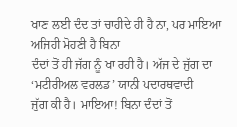ਖਾਣ ਲਈ ਦੰਦ ਤਾਂ ਚਾਹੀਦੇ ਹੀ ਹੈ ਨਾ, ਪਰ ਮਾਇਆ ਅਜਿਹੀ ਮੋਹਣੀ ਹੈ ਬਿਨਾ
ਦੰਦਾਂ ਤੋਂ ਹੀ ਜੱਗ ਨੂੰ ਖਾ ਰਹੀ ਹੈ। ਅੱਜ ਦੇ ਜੁੱਗ ਦਾ ‘ਮਟੀਰੀਅਲ ਵਰਲਡ’ ਯਾਨੀ ਪਦਾਰਥਵਾਦੀ
ਜੁੱਗ ਕੀ ਹੈ। ਮਾਇਆ! ਬਿਨਾ ਦੰਦਾਂ ਤੋਂ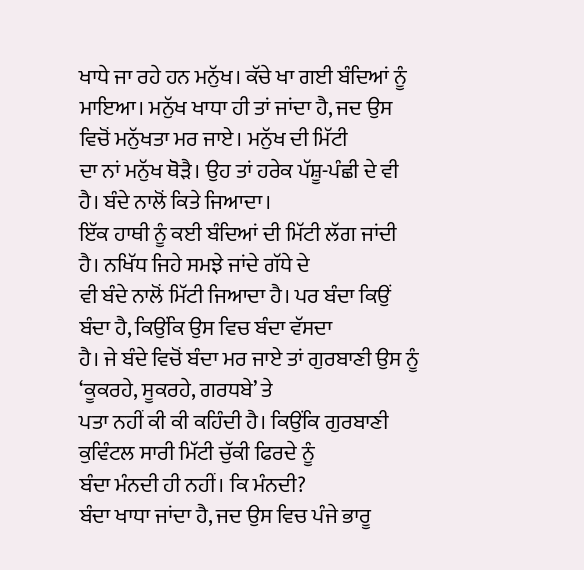ਖਾਧੇ ਜਾ ਰਹੇ ਹਨ ਮਨੁੱਖ। ਕੱਚੇ ਖਾ ਗਈ ਬੰਦਿਆਂ ਨੂੰ
ਮਾਇਆ। ਮਨੁੱਖ ਖਾਧਾ ਹੀ ਤਾਂ ਜਾਂਦਾ ਹੈ, ਜਦ ਉਸ ਵਿਚੋਂ ਮਨੁੱਖਤਾ ਮਰ ਜਾਏ। ਮਨੁੱਖ ਦੀ ਮਿੱਟੀ
ਦਾ ਨਾਂ ਮਨੁੱਖ ਥੋੜੈ। ਉਹ ਤਾਂ ਹਰੇਕ ਪੱਸ਼ੂ-ਪੰਛੀ ਦੇ ਵੀ ਹੈ। ਬੰਦੇ ਨਾਲੋਂ ਕਿਤੇ ਜਿਆਦਾ।
ਇੱਕ ਹਾਥੀ ਨੂੰ ਕਈ ਬੰਦਿਆਂ ਦੀ ਮਿੱਟੀ ਲੱਗ ਜਾਂਦੀ ਹੈ। ਨਖਿੱਧ ਜਿਹੇ ਸਮਝੇ ਜਾਂਦੇ ਗੱਧੇ ਦੇ
ਵੀ ਬੰਦੇ ਨਾਲੋਂ ਮਿੱਟੀ ਜਿਆਦਾ ਹੈ। ਪਰ ਬੰਦਾ ਕਿਉਂ ਬੰਦਾ ਹੈ, ਕਿਉਂਕਿ ਉਸ ਵਿਚ ਬੰਦਾ ਵੱਸਦਾ
ਹੈ। ਜੇ ਬੰਦੇ ਵਿਚੋਂ ਬੰਦਾ ਮਰ ਜਾਏ ਤਾਂ ਗੁਰਬਾਣੀ ਉਸ ਨੂੰ ‘ਕੂਕਰਹੇ, ਸੂਕਰਹੇ, ਗਰਧਬੇ’ ਤੇ
ਪਤਾ ਨਹੀਂ ਕੀ ਕੀ ਕਹਿੰਦੀ ਹੈ। ਕਿਉਂਕਿ ਗੁਰਬਾਣੀ ਕੁਵਿੰਟਲ ਸਾਰੀ ਮਿੱਟੀ ਚੁੱਕੀ ਫਿਰਦੇ ਨੂੰ
ਬੰਦਾ ਮੰਨਦੀ ਹੀ ਨਹੀਂ। ਕਿ ਮੰਨਦੀ?
ਬੰਦਾ ਖਾਧਾ ਜਾਂਦਾ ਹੈ, ਜਦ ਉਸ ਵਿਚ ਪੰਜੇ ਭਾਰੂ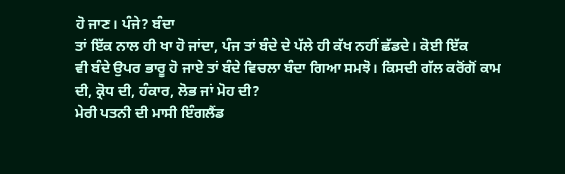ਹੋ ਜਾਣ। ਪੰਜੇ? ਬੰਦਾ
ਤਾਂ ਇੱਕ ਨਾਲ ਹੀ ਖਾ ਹੋ ਜਾਂਦਾ, ਪੰਜ ਤਾਂ ਬੰਦੇ ਦੇ ਪੱਲੇ ਹੀ ਕੱਖ ਨਹੀਂ ਛੱਡਦੇ। ਕੋਈ ਇੱਕ
ਵੀ ਬੰਦੇ ਉਪਰ ਭਾਰੂ ਹੋ ਜਾਏ ਤਾਂ ਬੰਦੇ ਵਿਚਲਾ ਬੰਦਾ ਗਿਆ ਸਮਝੋ। ਕਿਸਦੀ ਗੱਲ ਕਰੋਂਗੋਂ ਕਾਮ
ਦੀ, ਕ੍ਰੋਧ ਦੀ, ਹੰਕਾਰ, ਲੋਭ ਜਾਂ ਮੋਹ ਦੀ?
ਮੇਰੀ ਪਤਨੀ ਦੀ ਮਾਸੀ ਇੰਗਲੈਂਡ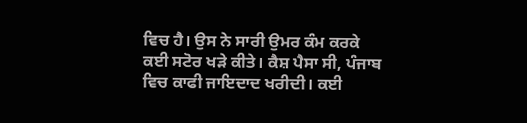ਵਿਚ ਹੈ। ਉਸ ਨੇ ਸਾਰੀ ਉਮਰ ਕੰਮ ਕਰਕੇ
ਕਈ ਸਟੋਰ ਖੜੇ ਕੀਤੇ। ਕੈਸ਼ ਪੈਸਾ ਸੀ, ਪੰਜਾਬ ਵਿਚ ਕਾਫੀ ਜਾਇਦਾਦ ਖਰੀਦੀ। ਕਈ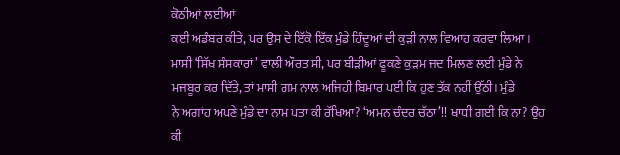ਕੋਠੀਆਂ ਲਈਆਂ
ਕਈ ਅਡੰਬਰ ਕੀਤੇ, ਪਰ ਉਸ ਦੇ ਇੱਕੋ ਇੱਕ ਮੁੰਡੇ ਹਿੰਦੂਆਂ ਦੀ ਕੁੜੀ ਨਾਲ ਵਿਆਹ ਕਰਵਾ ਲਿਆ।
ਮਾਸੀ ‘ਸਿੱਖ ਸੰਸਕਾਰਾਂ’ ਵਾਲੀ ਔਰਤ ਸੀ, ਪਰ ਬੀੜੀਆਂ ਫੂਕਣੇ ਕੁੜਮ ਜਦ ਮਿਲਣ ਲਈ ਮੁੰਡੇ ਨੇ
ਮਜਬੂਰ ਕਰ ਦਿੱਤੇ, ਤਾਂ ਮਾਸੀ ਗਮ ਨਾਲ ਅਜਿਹੀ ਬਿਮਾਰ ਪਈ ਕਿ ਹੁਣ ਤੱਕ ਨਹੀਂ ਉੱਠੀ। ਮੁੰਡੇ
ਨੇ ਅਗਾਂਹ ਅਪਣੇ ਮੁੰਡੇ ਦਾ ਨਾਮ ਪਤਾ ਕੀ ਰੱਖਿਆ? ‘ਅਮਨ ਚੰਦਰ ਚੱਠਾ’!! ਖਾਧੀ ਗਈ ਕਿ ਨਾ? ਉਹ
ਕੀ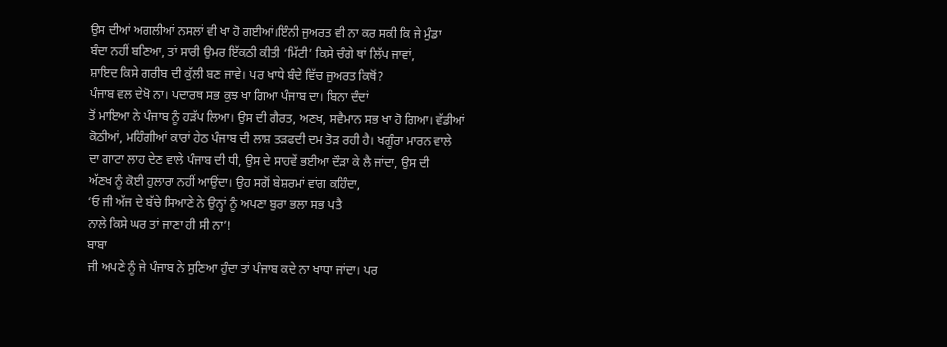ਉਸ ਦੀਆਂ ਅਗਲੀਆਂ ਨਸਲਾਂ ਵੀ ਖਾ ਹੋ ਗਈਆਂ।ਇੰਨੀ ਜੁਅਰਤ ਵੀ ਨਾ ਕਰ ਸਕੀ ਕਿ ਜੇ ਮੁੰਡਾ
ਬੰਦਾ ਨਹੀਂ ਬਣਿਆ, ਤਾਂ ਸਾਰੀ ਉਮਰ ਇੱਕਠੀ ਕੀਤੀ ‘ਮਿੱਟੀ’ ਕਿਸੇ ਚੰਗੇ ਥਾਂ ਲਿੱਪ ਜਾਵਾਂ,
ਸ਼ਾਇਦ ਕਿਸੇ ਗਰੀਬ ਦੀ ਕੁੱਲੀ ਬਣ ਜਾਵੇ। ਪਰ ਖਾਧੇ ਬੰਦੇ ਵਿੱਚ ਜੁਅਰਤ ਕਿਥੋਂ?
ਪੰਜਾਬ ਵਲ ਦੇਖੋ ਨਾ। ਪਦਾਰਥ ਸਭ ਕੁਝ ਖਾ ਗਿਆ ਪੰਜਾਬ ਦਾ। ਬਿਨਾ ਦੰਦਾਂ
ਤੋਂ ਮਾਇਆ ਨੇ ਪੰਜਾਬ ਨੂੰ ਹੜੱਪ ਲਿਆ। ਉਸ ਦੀ ਗੈਰਤ, ਅਣਖ, ਸਵੈਮਾਨ ਸਭ ਖਾ ਹੋ ਗਿਆ। ਵੱਡੀਆਂ
ਕੋਠੀਆਂ, ਮਹਿੰਗੀਆਂ ਕਾਰਾਂ ਹੇਠ ਪੰਜਾਬ ਦੀ ਲਾਸ਼ ਤੜਫਦੀ ਦਮ ਤੋੜ ਰਹੀ ਹੈ। ਖਗੂੰਰਾ ਮਾਰਨ ਵਾਲੇ
ਦਾ ਗਾਟਾ ਲਾਹ ਦੇਣ ਵਾਲੇ ਪੰਜਾਬ ਦੀ ਧੀ, ਉਸ ਦੇ ਸਾਹਵੇਂ ਭਈਆ ਦੌੜਾ ਕੇ ਲੈ ਜਾਂਦਾ, ਉਸ ਦੀ
ਅੱਣਖ ਨੂੰ ਕੋਈ ਹੁਲਾਰਾ ਨਹੀਂ ਆਉਂਦਾ। ਉਹ ਸਗੋਂ ਬੇਸ਼ਰਮਾਂ ਵਾਂਗ ਕਹਿੰਦਾ,
‘ਓ ਜੀ ਅੱਜ ਦੇ ਬੱਚੇ ਸਿਆਣੇ ਨੇ ਉਨ੍ਹਾਂ ਨੂੰ ਅਪਣਾ ਬੁਰਾ ਭਲਾ ਸਭ ਪਤੈ
ਨਾਲੇ ਕਿਸੇ ਘਰ ਤਾਂ ਜਾਣਾ ਹੀ ਸੀ ਨਾ’!
ਬਾਬਾ
ਜੀ ਅਪਣੇ ਨੂੰ ਜੇ ਪੰਜਾਬ ਨੇ ਸੁਣਿਆ ਹੁੰਦਾ ਤਾਂ ਪੰਜਾਬ ਕਦੇ ਨਾ ਖਾਧਾ ਜਾਂਦਾ। ਪਰ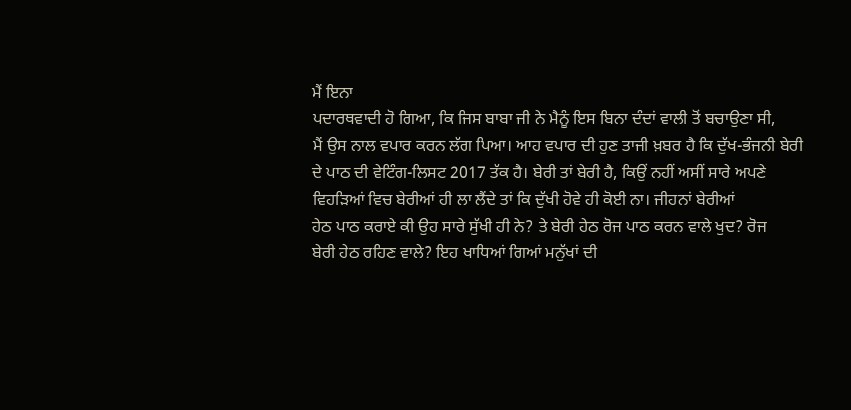ਮੈਂ ਇਨਾ
ਪਦਾਰਥਵਾਦੀ ਹੋ ਗਿਆ, ਕਿ ਜਿਸ ਬਾਬਾ ਜੀ ਨੇ ਮੈਨੂੰ ਇਸ ਬਿਨਾ ਦੰਦਾਂ ਵਾਲੀ ਤੋਂ ਬਚਾਉਣਾ ਸੀ,
ਮੈਂ ਉਸ ਨਾਲ ਵਪਾਰ ਕਰਨ ਲੱਗ ਪਿਆ। ਆਹ ਵਪਾਰ ਦੀ ਹੁਣ ਤਾਜੀ ਖ਼ਬਰ ਹੈ ਕਿ ਦੁੱਖ-ਭੰਜਨੀ ਬੇਰੀ
ਦੇ ਪਾਠ ਦੀ ਵੇਟਿੰਗ-ਲਿਸਟ 2017 ਤੱਕ ਹੈ। ਬੇਰੀ ਤਾਂ ਬੇਰੀ ਹੈ, ਕਿਉਂ ਨਹੀਂ ਅਸੀਂ ਸਾਰੇ ਅਪਣੇ
ਵਿਹੜਿਆਂ ਵਿਚ ਬੇਰੀਆਂ ਹੀ ਲਾ ਲੈਂਦੇ ਤਾਂ ਕਿ ਦੁੱਖੀ ਹੋਵੇ ਹੀ ਕੋਈ ਨਾ। ਜੀਹਨਾਂ ਬੇਰੀਆਂ
ਹੇਠ ਪਾਠ ਕਰਾਏ ਕੀ ਉਹ ਸਾਰੇ ਸੁੱਖੀ ਹੀ ਨੇ? ਤੇ ਬੇਰੀ ਹੇਠ ਰੋਜ ਪਾਠ ਕਰਨ ਵਾਲੇ ਖੁਦ? ਰੋਜ
ਬੇਰੀ ਹੇਠ ਰਹਿਣ ਵਾਲੇ? ਇਹ ਖਾਧਿਆਂ ਗਿਆਂ ਮਨੁੱਖਾਂ ਦੀ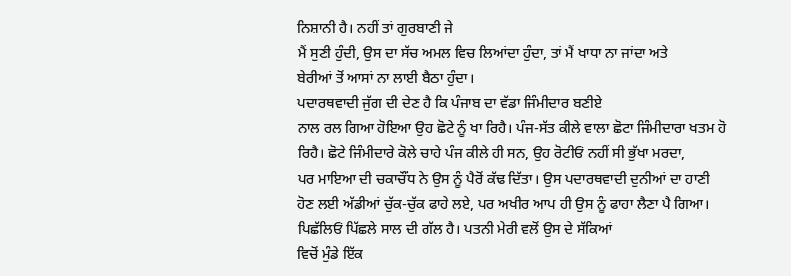ਨਿਸ਼ਾਨੀ ਹੈ। ਨਹੀਂ ਤਾਂ ਗੁਰਬਾਣੀ ਜੇ
ਮੈਂ ਸੁਣੀ ਹੁੰਦੀ, ਉਸ ਦਾ ਸੱਚ ਅਮਲ ਵਿਚ ਲਿਆਂਦਾ ਹੁੰਦਾ, ਤਾਂ ਮੈਂ ਖਾਧਾ ਨਾ ਜਾਂਦਾ ਅਤੇ
ਬੇਰੀਆਂ ਤੋਂ ਆਸਾਂ ਨਾ ਲਾਈ ਬੈਠਾ ਹੁੰਦਾ।
ਪਦਾਰਥਵਾਦੀ ਜੁੱਗ ਦੀ ਦੇਣ ਹੈ ਕਿ ਪੰਜਾਬ ਦਾ ਵੱਡਾ ਜਿੰਮੀਦਾਰ ਬਣੀਏ
ਨਾਲ ਰਲ ਗਿਆ ਹੋਇਆ ਉਹ ਛੋਟੇ ਨੂੰ ਖਾ ਰਿਹੈ। ਪੰਜ-ਸੱਤ ਕੀਲੇ ਵਾਲਾ ਛੋਟਾ ਜਿੰਮੀਦਾਰਾ ਖਤਮ ਹੋ
ਰਿਹੈ। ਛੋਟੇ ਜਿੰਮੀਦਾਰੇ ਕੋਲੇ ਚਾਹੇ ਪੰਜ ਕੀਲੇ ਹੀ ਸਨ, ਉਹ ਰੋਟੀਓਂ ਨਹੀਂ ਸੀ ਭੁੱਖਾ ਮਰਦਾ,
ਪਰ ਮਾਇਆ ਦੀ ਚਕਾਚੌਂਧ ਨੇ ਉਸ ਨੂੰ ਪੈਰੋਂ ਕੱਢ ਦਿੱਤਾ। ਉਸ ਪਦਾਰਥਵਾਦੀ ਦੁਨੀਆਂ ਦਾ ਹਾਣੀ
ਹੋਣ ਲਈ ਅੱਡੀਆਂ ਚੁੱਕ-ਚੁੱਕ ਫਾਹੇ ਲਏ, ਪਰ ਅਖੀਰ ਆਪ ਹੀ ਉਸ ਨੂੰ ਫਾਹਾ ਲੈਣਾ ਪੈ ਗਿਆ।
ਪਿਛੱਲਿਓਂ ਪਿੱਛਲੇ ਸਾਲ ਦੀ ਗੱਲ ਹੈ। ਪਤਨੀ ਮੇਰੀ ਵਲੋਂ ਉਸ ਦੇ ਸੱਕਿਆਂ
ਵਿਚੋਂ ਮੁੰਡੇ ਇੱਕ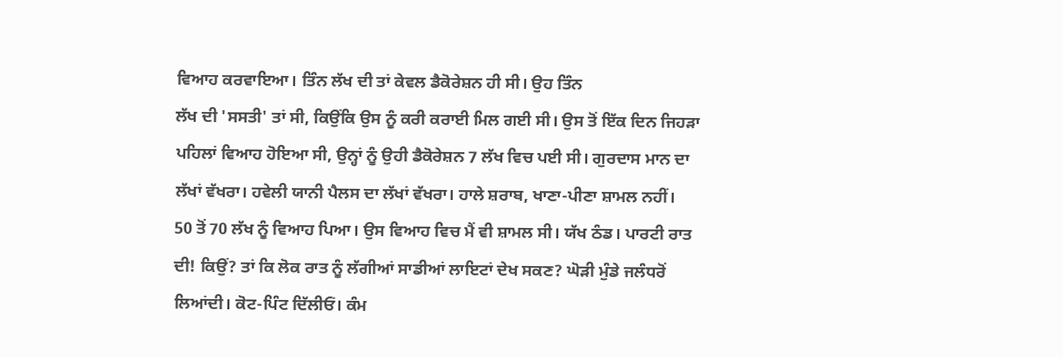ਵਿਆਹ ਕਰਵਾਇਆ। ਤਿੰਨ ਲੱਖ ਦੀ ਤਾਂ ਕੇਵਲ ਡੈਕੋਰੇਸ਼ਨ ਹੀ ਸੀ। ਉਹ ਤਿੰਨ
ਲੱਖ ਦੀ 'ਸਸਤੀ' ਤਾਂ ਸੀ, ਕਿਉਂਕਿ ਉਸ ਨੂੰ ਕਰੀ ਕਰਾਈ ਮਿਲ ਗਈ ਸੀ। ਉਸ ਤੋਂ ਇੱਕ ਦਿਨ ਜਿਹੜਾ
ਪਹਿਲਾਂ ਵਿਆਹ ਹੋਇਆ ਸੀ, ਉਨ੍ਹਾਂ ਨੂੰ ਉਹੀ ਡੈਕੋਰੇਸ਼ਨ 7 ਲੱਖ ਵਿਚ ਪਈ ਸੀ। ਗੁਰਦਾਸ ਮਾਨ ਦਾ
ਲੱਖਾਂ ਵੱਖਰਾ। ਹਵੇਲੀ ਯਾਨੀ ਪੈਲਸ ਦਾ ਲੱਖਾਂ ਵੱਖਰਾ। ਹਾਲੇ ਸ਼ਰਾਬ, ਖਾਣਾ-ਪੀਣਾ ਸ਼ਾਮਲ ਨਹੀਂ।
50 ਤੋਂ 70 ਲੱਖ ਨੂੰ ਵਿਆਹ ਪਿਆ। ਉਸ ਵਿਆਹ ਵਿਚ ਮੈਂ ਵੀ ਸ਼ਾਮਲ ਸੀ। ਯੱਖ ਠੰਡ। ਪਾਰਟੀ ਰਾਤ
ਦੀ! ਕਿਉਂ? ਤਾਂ ਕਿ ਲੋਕ ਰਾਤ ਨੂੰ ਲੱਗੀਆਂ ਸਾਡੀਆਂ ਲਾਇਟਾਂ ਦੇਖ ਸਕਣ? ਘੋੜੀ ਮੁੰਡੇ ਜਲੰਧਰੋਂ
ਲਿਆਂਦੀ। ਕੋਟ-ਪਿੰਟ ਦਿੱਲੀਓਂ। ਕੰਮ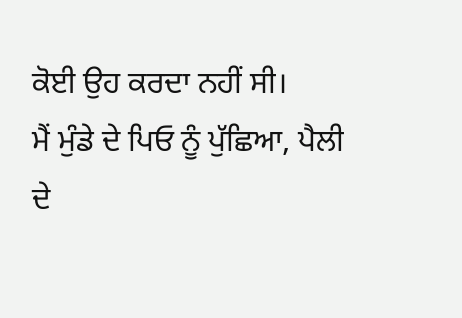ਕੋਈ ਉਹ ਕਰਦਾ ਨਹੀਂ ਸੀ।
ਮੈਂ ਮੁੰਡੇ ਦੇ ਪਿਓ ਨੂੰ ਪੁੱਛਿਆ, ਪੈਲੀ ਦੇ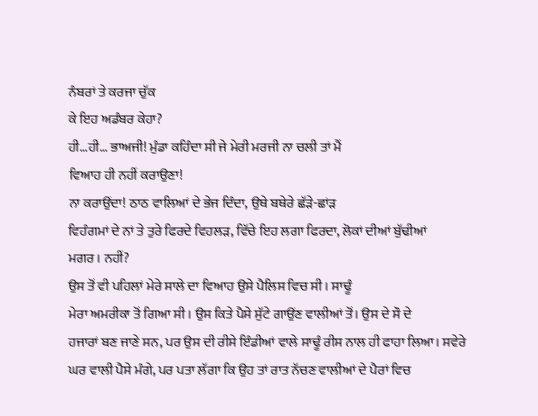ਨੰਬਰਾਂ ਤੇ ਕਰਜਾ ਚੁੱਕ
ਕੇ ਇਹ ਅਡੰਬਰ ਕੇਹਾ?
ਹੀ…ਹੀ… ਭਾਅਜੀ! ਮੁੰਡਾ ਕਹਿੰਦਾ ਸੀ ਜੇ ਮੇਰੀ ਮਰਜੀ ਨਾ ਚਲੀ ਤਾਂ ਮੈਂ
ਵਿਆਹ ਹੀ ਨਹੀਂ ਕਰਾਉਣਾ!
ਨਾ ਕਰਾਉਂਦਾ! ਠਾਠ ਵਾਲਿਆਂ ਦੇ ਭੇਜ ਦਿੰਦਾ, ਉਥੇ ਬਥੇਰੇ ਛੱੜੇ-ਛਾਂੜ
ਵਿਹੰਗਮਾਂ ਦੇ ਨਾਂ ਤੇ ਤੁਰੇ ਫਿਰਦੇ ਵਿਹਲੜ, ਵਿੱਚੇ ਇਹ ਲਗਾ ਫਿਰਦਾ, ਲੋਕਾਂ ਦੀਆਂ ਬੁੱਢੀਆਂ
ਮਗਰ। ਨਹੀਂ?
ਉਸ ਤੋਂ ਵੀ ਪਹਿਲਾਂ ਮੇਰੇ ਸਾਲੇ ਦਾ ਵਿਆਹ ਉਸੇ ਪੈਲਿਸ ਵਿਚ ਸੀ। ਸਾਢੂੰ
ਮੇਰਾ ਅਮਰੀਕਾ ਤੋਂ ਗਿਆ ਸੀ। ਉਸ ਕਿਤੇ ਪੈਸੇ ਸੁੱਟੇ ਗਾਉਂਣ ਵਾਲੀਆਂ ਤੋਂ। ਉਸ ਦੇ ਸੌ ਦੇ
ਹਜਾਰਾਂ ਬਣ ਜਾਣੇ ਸਨ, ਪਰ ਉਸ ਦੀ ਰੀਸੇ ਇੰਡੀਆਂ ਵਾਲੇ ਸਾਢੂੰ ਰੀਸ ਨਾਲ ਹੀ ਫਾਹਾ ਲਿਆ। ਸਵੇਰੇ
ਘਰ ਵਾਲੀ ਪੈਸੇ ਮੰਗੇ, ਪਰ ਪਤਾ ਲੱਗਾ ਕਿ ਉਹ ਤਾਂ ਰਾਤ ਨੱਚਣ ਵਾਲੀਆਂ ਦੇ ਪੈਰਾਂ ਵਿਚ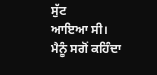ਸੁੱਟ
ਆਇਆ ਸੀ। ਮੈਨੂੰ ਸਗੋਂ ਕਹਿੰਦਾ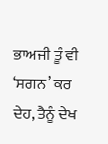ਭਾਅਜੀ ਤੂੰ ਵੀ ‘ਸਗਨ’ ਕਰ ਦੇਹ, ਤੈਨੂੰ ਦੇਖ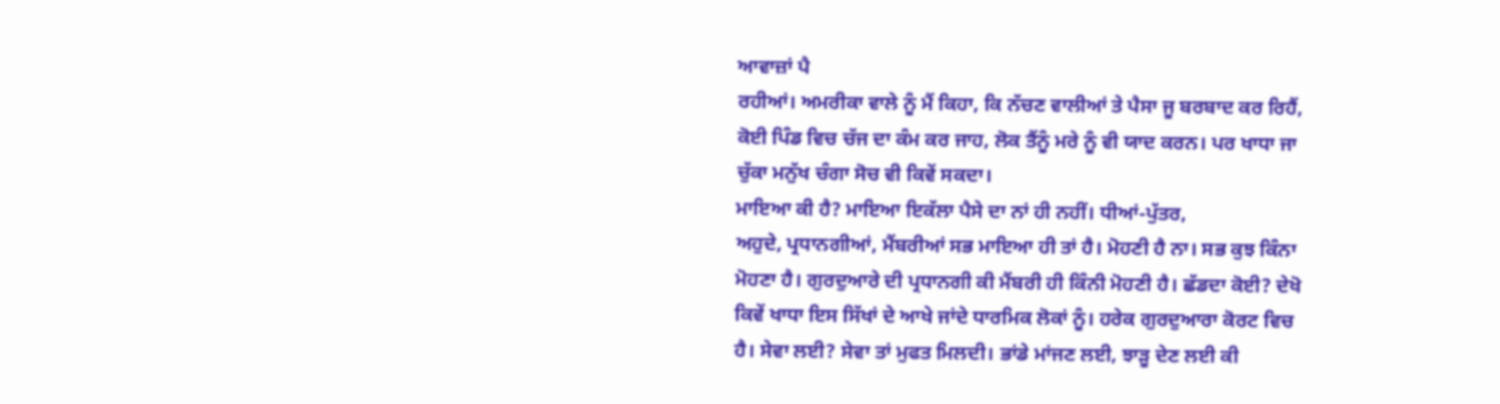ਆਵਾਜ਼ਾਂ ਪੈ
ਰਹੀਆਂ। ਅਮਰੀਕਾ ਵਾਲੇ ਨੂੰ ਮੈਂ ਕਿਹਾ, ਕਿ ਨੱਚਣ ਵਾਲੀਆਂ ਤੇ ਪੈਸਾ ਜੂ ਬਰਬਾਦ ਕਰ ਰਿਹੈਂ,
ਕੋਈ ਪਿੰਡ ਵਿਚ ਚੱਜ ਦਾ ਕੰਮ ਕਰ ਜਾਹ, ਲੋਕ ਤੈਂਨੂੰ ਮਰੇ ਨੂੰ ਵੀ ਯਾਦ ਕਰਨ। ਪਰ ਖਾਧਾ ਜਾ
ਚੁੱਕਾ ਮਨੁੱਖ ਚੰਗਾ ਸੋਚ ਵੀ ਕਿਵੇਂ ਸਕਦਾ।
ਮਾਇਆ ਕੀ ਹੈ? ਮਾਇਆ ਇਕੱਲਾ ਪੈਸੇ ਦਾ ਨਾਂ ਹੀ ਨਹੀਂ। ਧੀਆਂ-ਪੁੱਤਰ,
ਅਹੁਦੇ, ਪ੍ਰਧਾਨਗੀਆਂ, ਮੈਂਬਰੀਆਂ ਸਭ ਮਾਇਆ ਹੀ ਤਾਂ ਹੈ। ਮੋਹਣੀ ਹੈ ਨਾ। ਸਭ ਕੁਝ ਕਿੰਨਾ
ਮੋਹਣਾ ਹੈ। ਗੁਰਦੁਆਰੇ ਦੀ ਪ੍ਰਧਾਨਗੀ ਕੀ ਮੈਂਬਰੀ ਹੀ ਕਿੰਨੀ ਮੋਹਣੀ ਹੈ। ਛੱਡਦਾ ਕੋਈ? ਦੇਖੋ
ਕਿਵੇਂ ਖਾਧਾ ਇਸ ਸਿੱਖਾਂ ਦੇ ਆਖੇ ਜਾਂਦੇ ਧਾਰਮਿਕ ਲੋਕਾਂ ਨੂੰ। ਹਰੇਕ ਗੁਰਦੁਆਰਾ ਕੋਰਟ ਵਿਚ
ਹੈ। ਸੇਵਾ ਲਈ? ਸੇਵਾ ਤਾਂ ਮੁਫਤ ਮਿਲਦੀ। ਭਾਂਡੇ ਮਾਂਜਣ ਲਈ, ਝਾੜੂ ਦੇਣ ਲਈ ਕੀ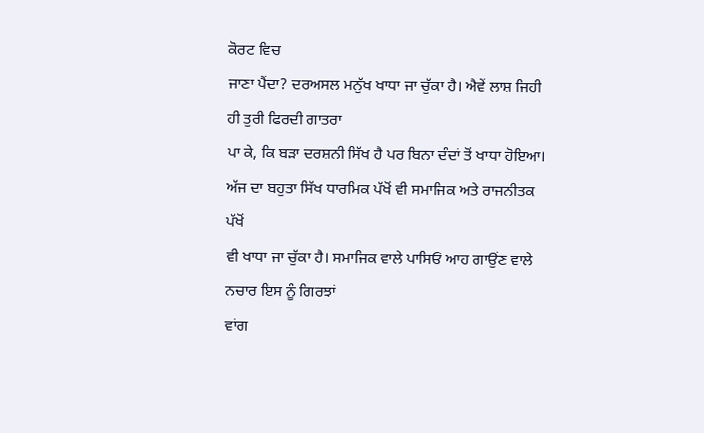ਕੋਰਟ ਵਿਚ
ਜਾਣਾ ਪੈਂਦਾ? ਦਰਅਸਲ ਮਨੁੱਖ ਖਾਧਾ ਜਾ ਚੁੱਕਾ ਹੈ। ਐਵੇਂ ਲਾਸ਼ ਜਿਹੀ ਹੀ ਤੁਰੀ ਫਿਰਦੀ ਗਾਤਰਾ
ਪਾ ਕੇ, ਕਿ ਬੜਾ ਦਰਸ਼ਨੀ ਸਿੱਖ ਹੈ ਪਰ ਬਿਨਾ ਦੰਦਾਂ ਤੋਂ ਖਾਧਾ ਹੋਇਆ।
ਅੱਜ ਦਾ ਬਹੁਤਾ ਸਿੱਖ ਧਾਰਮਿਕ ਪੱਖੋਂ ਵੀ ਸਮਾਜਿਕ ਅਤੇ ਰਾਜਨੀਤਕ ਪੱਖੋਂ
ਵੀ ਖਾਧਾ ਜਾ ਚੁੱਕਾ ਹੈ। ਸਮਾਜਿਕ ਵਾਲੇ ਪਾਸਿਓਂ ਆਹ ਗਾਉਂਣ ਵਾਲੇ ਨਚਾਰ ਇਸ ਨੂੰ ਗਿਰਝਾਂ
ਵਾਂਗ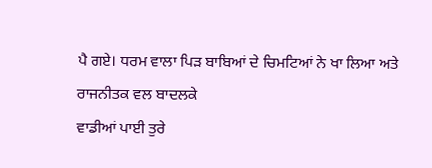ਪੈ ਗਏ। ਧਰਮ ਵਾਲਾ ਪਿੜ ਬਾਬਿਆਂ ਦੇ ਚਿਮਟਿਆਂ ਨੇ ਖਾ ਲਿਆ ਅਤੇ ਰਾਜਨੀਤਕ ਵਲ ਬਾਦਲਕੇ
ਵਾਡੀਆਂ ਪਾਈ ਤੁਰੇ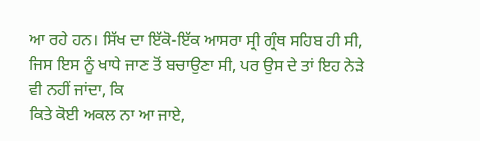ਆ ਰਹੇ ਹਨ। ਸਿੱਖ ਦਾ ਇੱਕੋ-ਇੱਕ ਆਸਰਾ ਸ੍ਰੀ ਗ੍ਰੰਥ ਸਹਿਬ ਹੀ ਸੀ,
ਜਿਸ ਇਸ ਨੂੰ ਖਾਧੇ ਜਾਣ ਤੋਂ ਬਚਾਉਣਾ ਸੀ, ਪਰ ਉਸ ਦੇ ਤਾਂ ਇਹ ਨੇੜੇ ਵੀ ਨਹੀਂ ਜਾਂਦਾ, ਕਿ
ਕਿਤੇ ਕੋਈ ਅਕਲ ਨਾ ਆ ਜਾਏ,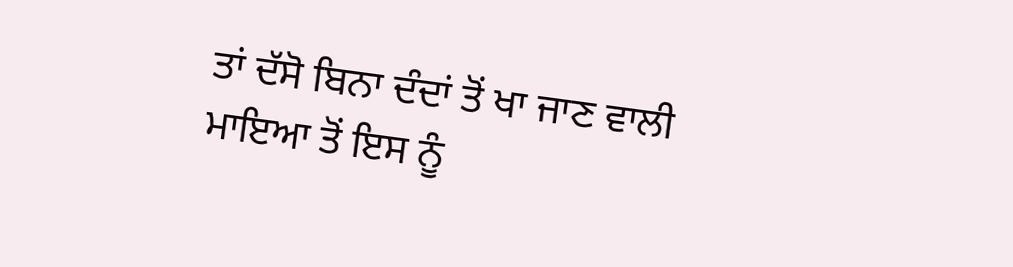ਤਾਂ ਦੱਸੋ ਬਿਨਾ ਦੰਦਾਂ ਤੋਂ ਖਾ ਜਾਣ ਵਾਲੀ ਮਾਇਆ ਤੋਂ ਇਸ ਨੂੰ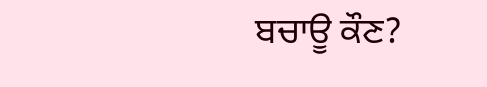ਬਚਾਊ ਕੌਣ?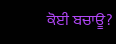ਕੋਈ ਬਚਾਊ?